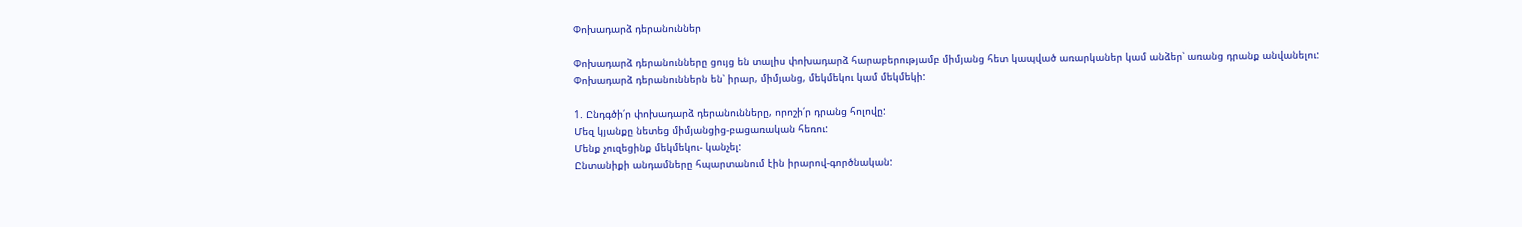Փոխադարձ դերանուններ

Փոխադարձ դերանունները ցույց են տալիս փոխադարձ հարաբերությամբ միմյանց հետ կապված առարկաներ կամ անձեր՝ առանց դրանք անվանելու:
Փոխադարձ դերանուններն են՝ իրար, միմյանց, մեկմեկու կամ մեկմեկի:

1. Ընդգծի՛ր փոխադարձ դերանունները, որոշի՛ր դրանց հոլովը:
Մեզ կյանքը նետեց միմյանցից-բացառական հեռու:
Մենք չուզեցինք մեկմեկու- կանչել:
Ընտանիքի անդամները հպարտանում էին իրարով-գործնական: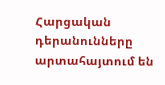Հարցական դերանունները արտահայտում են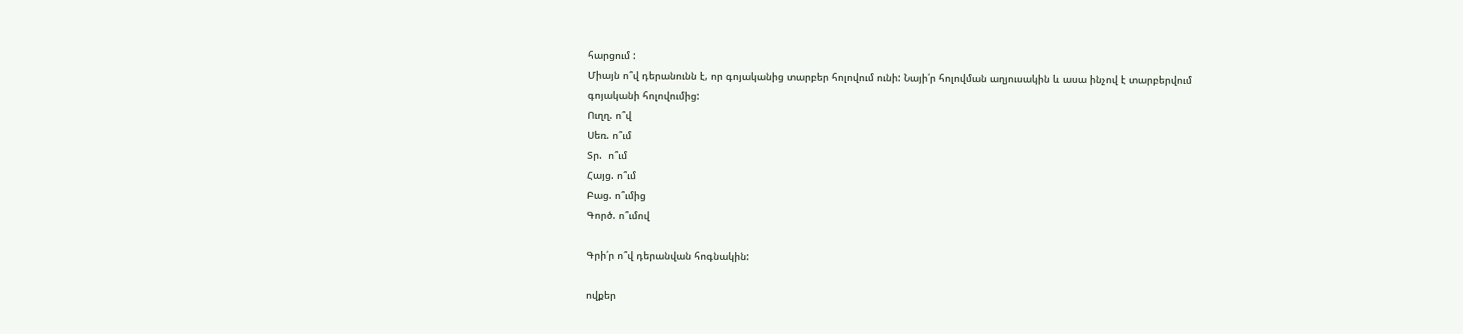հարցում :
Միայն ո՞վ դերանունն է, որ գոյականից տարբեր հոլովում ունի: Նայի՛ր հոլովման աղյուսակին և ասա ինչով է տարբերվում գոյականի հոլովումից:
Ուղղ. ո՞վ
Սեռ. ո՞ւմ
Տր.  ո՞ւմ
Հայց. ո՞ւմ
Բաց. ո՞ւմից
Գործ. ո՞ւմով

Գրի՛ր ո՞վ դերանվան հոգնակին:

ովքեր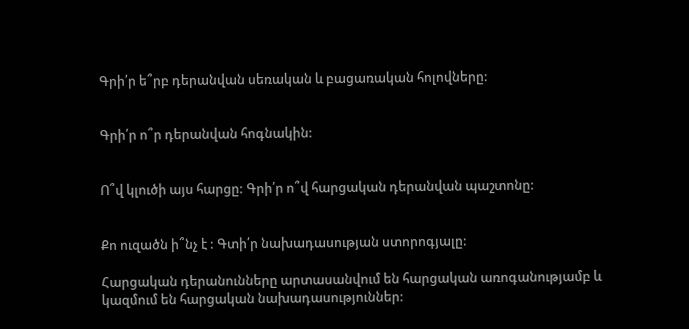Գրի՛ր ե՞րբ դերանվան սեռական և բացառական հոլովները:


Գրի՛ր ո՞ր դերանվան հոգնակին:


Ո՞վ կլուծի այս հարցը: Գրի՛ր ո՞վ հարցական դերանվան պաշտոնը:


Քո ուզածն ի՞նչ է : Գտի՛ր նախադասության ստորոգյալը:

Հարցական դերանունները արտասանվում են հարցական առոգանությամբ և կազմում են հարցական նախադասություններ: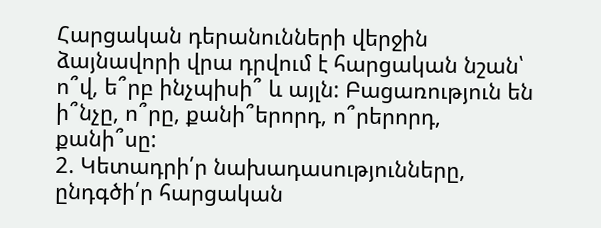Հարցական դերանունների վերջին ձայնավորի վրա դրվում է հարցական նշան՝ ո՞վ, ե՞րբ ինչպիսի՞ և այլն: Բացառություն են ի՞նչը, ո՞րը, քանի՞երորդ, ո՞րերորդ, քանի՞սը:
2. Կետադրի՛ր նախադասությունները, ընդգծի՛ր հարցական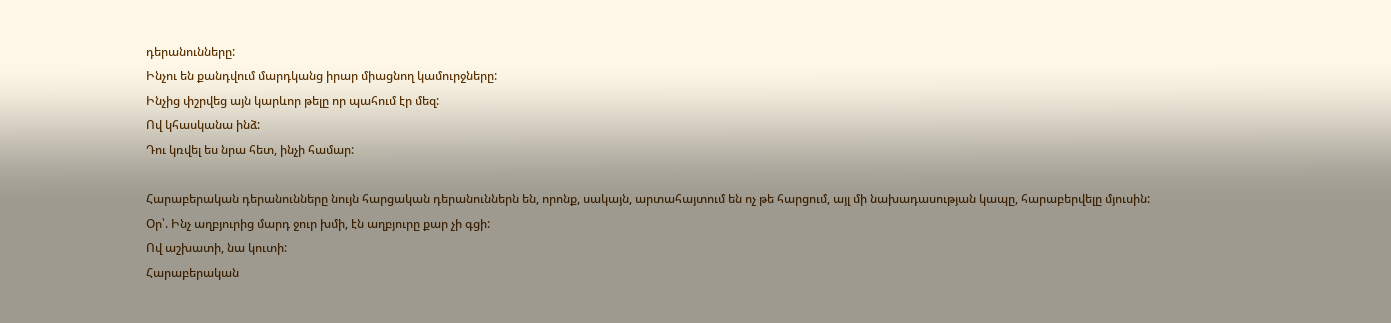դերանունները:
Ինչու են քանդվում մարդկանց իրար միացնող կամուրջները:
Ինչից փշրվեց այն կարևոր թելը որ պահում էր մեզ:
Ով կհասկանա ինձ:
Դու կռվել ես նրա հետ, ինչի համար:

Հարաբերական դերանունները նույն հարցական դերանուններն են, որոնք, սակայն, արտահայտում են ոչ թե հարցում, այլ մի նախադասության կապը, հարաբերվելը մյուսին:
Օր՝. Ինչ աղբյուրից մարդ ջուր խմի, էն աղբյուրը քար չի գցի:
Ով աշխատի, նա կուտի:
Հարաբերական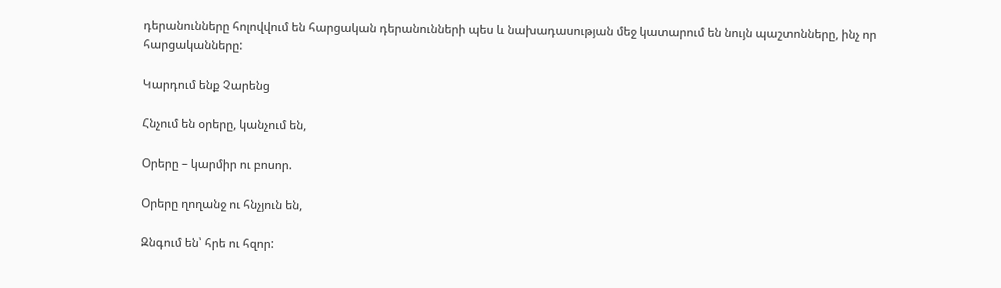դերանունները հոլովվում են հարցական դերանունների պես և նախադասության մեջ կատարում են նույն պաշտոնները, ինչ որ հարցականները:

Կարդում ենք Չարենց

Հնչում են օրերը, կանչում են,

Օրերը – կարմիր ու բոսոր.

Օրերը ղողանջ ու հնչյուն են,

Զնգում են՝ հրե ու հզոր: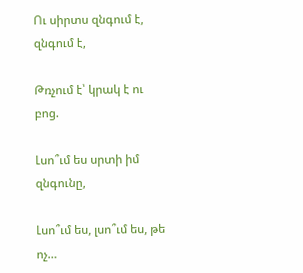Ու սիրտս զնգում է, զնգում է,

Թռչում է՝ կրակ է ու բոց.

Լսո՞ւմ ես սրտի իմ զնգունը,

Լսո՞ւմ ես, լսո՞ւմ ես, թե ոչ…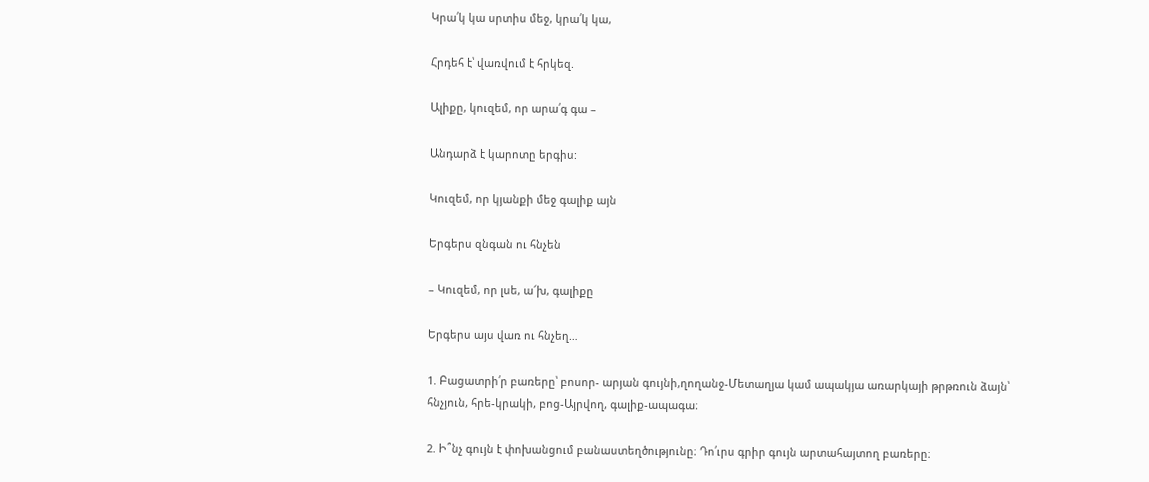Կրա՛կ կա սրտիս մեջ, կրա՛կ կա,

Հրդեհ է՝ վառվում է հրկեզ.

Ալիքը, կուզեմ, որ արա՛գ գա –

Անդարձ է կարոտը երգիս:

Կուզեմ, որ կյանքի մեջ գալիք այն

Երգերս զնգան ու հնչեն

– Կուզեմ, որ լսե, ա՜խ, գալիքը

Երգերս այս վառ ու հնչեղ…

1. Բացատրի՛ր բառերը՝ բոսոր- արյան գույնի,ղողանջ-Մետաղյա կամ ապակյա առարկայի թրթռուն ձայն՝ հնչյուն, հրե-կրակի, բոց-Այրվող, գալիք-ապագա։

2. Ի՞նչ գույն է փոխանցում բանաստեղծությունը։ Դո՛ւրս գրիր գույն արտահայտող բառերը։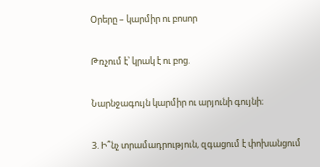Օրերը – կարմիր ու բոսոր

Թռչում է՝ կրակ է ու բոց.

Նարնջագույն կարմիր ու արյունի գույնի։

3. Ի՞նչ տրամադրություն, զգացում է փոխանցում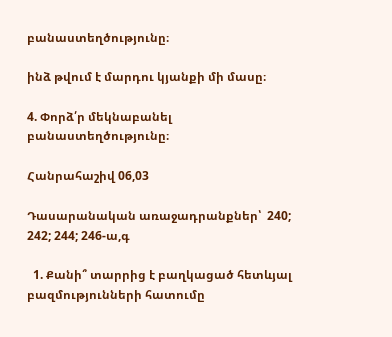բանաստեղծությունը։

ինձ թվում է մարդու կյանքի մի մասը։

4. Փորձ՛ր մեկնաբանել բանաստեղծությունը։

Հանրահաշիվ 06,03

Դասարանական առաջադրանքներ՝  240; 242; 244; 246-ա,գ

  1. Քանի՞ տարրից է բաղկացած հետևյալ բազմությունների հատումը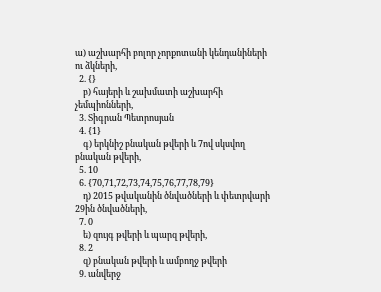ա) աշխարհի բոլոր չորքոտանի կենդանիների ու ձկների,
  2. {}
    բ) հայերի և շախմատի աշխարհի չեմպիոնների,
  3. Տիգրան Պետրոսյան
  4. {1}
    գ) երկնիշ բնական թվերի և 7ով սկսվող բնական թվերի,
  5. 10
  6. {70,71,72,73,74,75,76,77,78,79}
    դ) 2015 թվականին ծնվածների և փետրվարի 29ին ծնվածների,
  7. 0
    ե) զույգ թվերի և պարզ թվերի,
  8. 2
    զ) բնական թվերի և ամբողջ թվերի
  9. անվերջ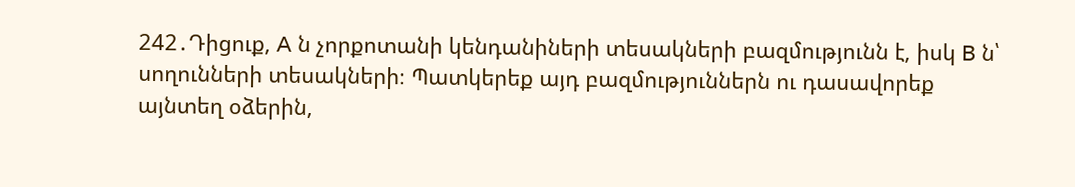242․Դիցուք, A ն չորքոտանի կենդանիների տեսակների բազմությունն է, իսկ B ն՝
սողունների տեսակների։ Պատկերեք այդ բազմություններն ու դասավորեք
այնտեղ օձերին,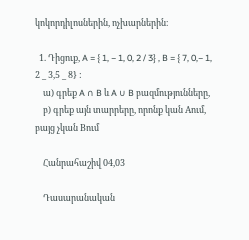կոկորդիլոսներին, ոչխարներին։

  1. Դիցուք, A = { 1, − 1, 0, 2 / 3} , B = { 7, 0,− 1, 2 _ 3,5 _ 8} :
    ա) գրեք A ∩ B և A ∪ B բազմությունները,
    բ) գրեք այն տարրերը, որոնք կան Aում, բայց չկան Bում

    Հանրահաշիվ 04,03

    Դասարանական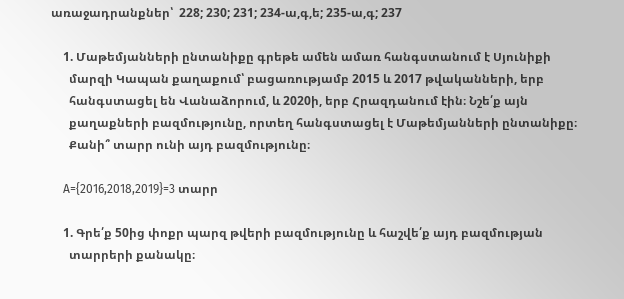առաջադրանքներ՝  228; 230; 231; 234-ա,գ,ե; 235-ա,գ; 237

    1. Մաթեմյանների ընտանիքը գրեթե ամեն ամառ հանգստանում է Սյունիքի
      մարզի Կապան քաղաքում՝ բացառությամբ 2015 և 2017 թվականների, երբ
      հանգստացել են Վանաձորում, և 2020ի, երբ Հրազդանում էին։ Նշե՛ք այն
      քաղաքների բազմությունը, որտեղ հանգստացել է Մաթեմյանների ընտանիքը։
      Քանի՞ տարր ունի այդ բազմությունը։

    A={2016,2018,2019}=3 տարր

    1. Գրե՛ք 50ից փոքր պարզ թվերի բազմությունը և հաշվե՛ք այդ բազմության
      տարրերի քանակը։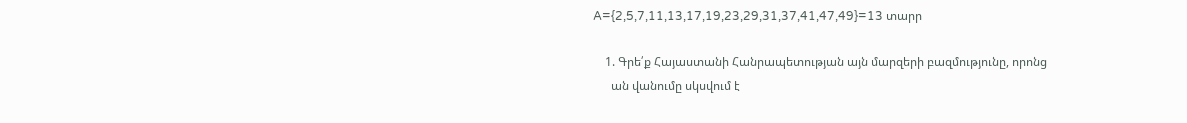A={2,5,7,11,13,17,19,23,29,31,37,41,47,49}=13 տարր

    1. Գրե՛ք Հայաստանի Հանրապետության այն մարզերի բազմությունը, որոնց
      ան վանումը սկսվում է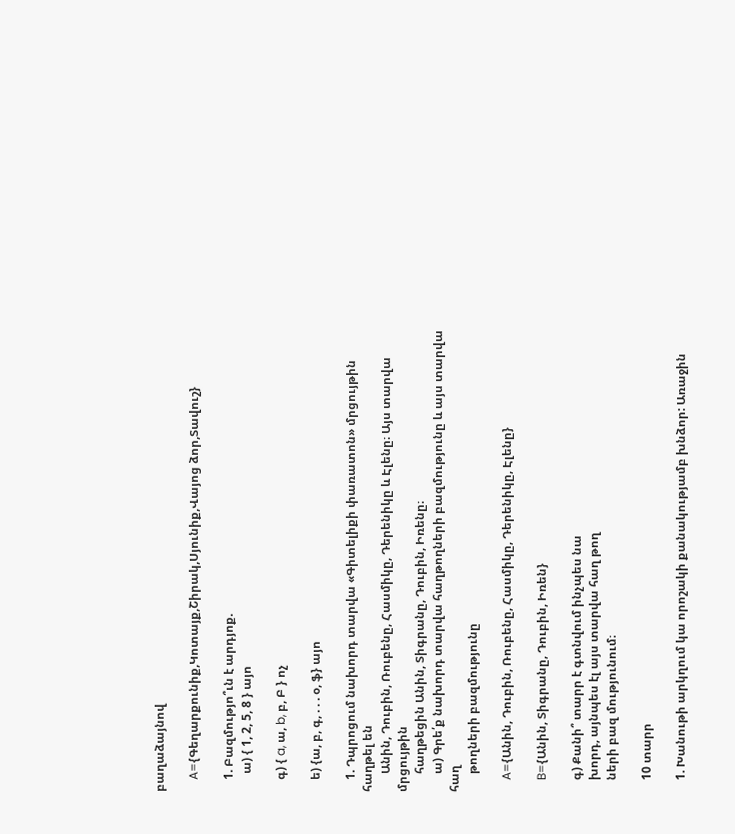բաղաձայնով

    A={Գեղարքունիք,Կոտայք,Շիրակ,Սյունիք,Վայոց ձոր,Տավուշ}

    1. Բազմությո՞ւն է արդյոք.
      ա) { 1, 2, 5, 8 } այո

    գ) { a, ա, b, բ, Բ } ոչ

    ե) {ա, բ, գ, . . . օ, ֆ} այո

    1. Դպրոցում նախորդ տարվա «Գիտելիքի փառատոն» մրցույթին հաղթել են
      Անին, Դուբին, Ռուբենը, Հասմիկը, Դերենիկը և Էլենը։ Այս տարվա մրցույթին
      հաղթեցին Անին, Տիգրանը, Դուբին, Իռենը։
      ա) Գրե՛ք նախորդ տարվա հաղթողների բազմությունը և այս տարվա հաղ
      թողների բազմությունը

    A={Անին, Դուբին, Ռուբենը, Հասմիկը, Դերենիկը, Էլենը}

    B={Անին, Տիգրանը, Դուբին, Իռեն}

    գ) Քանի՞ տարր է գտնվում ինչպես նա
    խորդ, այնպես էլ այս տարվա հաղ թող
    ների բազ մությունում։

    10 տարր

    1. Խանութի արկղում կա որոշակի քանակությամբ խնձոր: Առաջին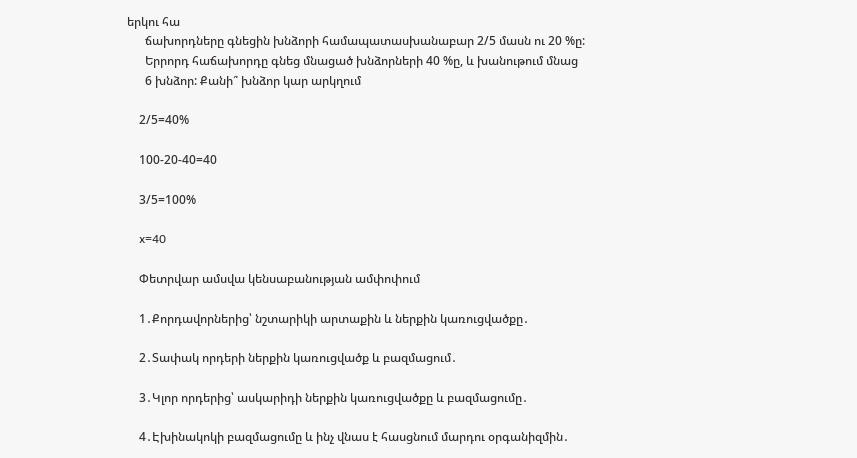երկու հա
      ճախորդները գնեցին խնձորի համապատասխանաբար 2/5 մասն ու 20 %ը:
      Երրորդ հաճախորդը գնեց մնացած խնձորների 40 %ը, և խանութում մնաց
      6 խնձոր: Քանի՞ խնձոր կար արկղում

    2/5=40%

    100-20-40=40

    3/5=100%

    x=40

    Փետրվար ամսվա կենսաբանության ամփոփում

    1․Քորդավորներից՝ նշտարիկի արտաքին և ներքին կառուցվածքը․

    2․Տափակ որդերի ներքին կառուցվածք և բազմացում․

    3․Կլոր որդերից՝ ասկարիդի ներքին կառուցվածքը և բազմացումը․

    4․Էխինակոկի բազմացումը և ինչ վնաս է հասցնում մարդու օրգանիզմին․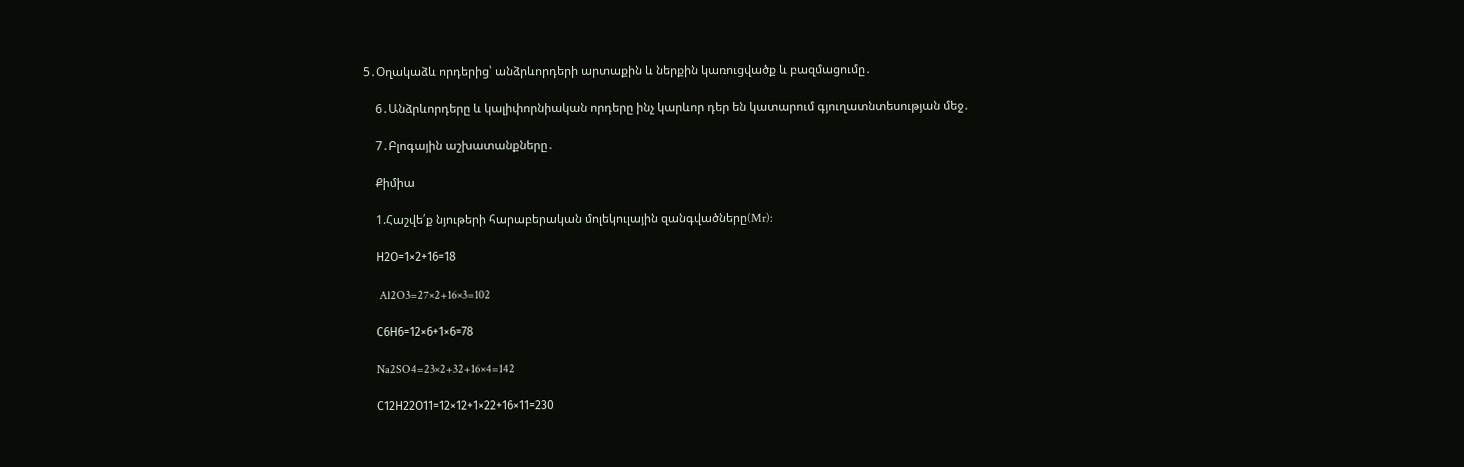5․Օղակաձև որդերից՝ անձրևորդերի արտաքին և ներքին կառուցվածք և բազմացումը․

    6․Անձրևորդերը և կալիփորնիական որդերը ինչ կարևոր դեր են կատարում գյուղատնտեսության մեջ․

    7․Բլոգային աշխատանքները․

    Քիմիա

    1.Հաշվե՛ք նյութերի հարաբերական մոլեկուլային զանգվածները(Mr):

    Н2О=1×2+16=18

     Al2O3=27×2+16×3=102

    С6Н6=12×6+1×6=78

    Na2SO4=23×2+32+16×4=142

    С12Н22О11=12×12+1×22+16×11=230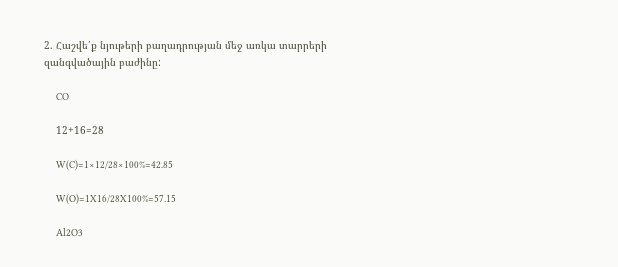2. Հաշվե՛ք նյութերի բաղադրության մեջ առկա տարրերի զանգվածային բաժինը:

    CO

    12+16=28

    W(C)=1×12/28×100%=42.85

    W(O)=1X16/28X100%=57.15

    Al2O3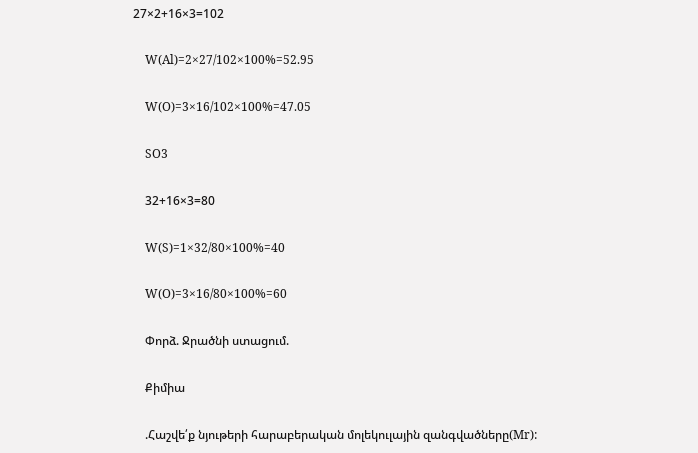27×2+16×3=102

    W(Al)=2×27/102×100%=52.95

    W(O)=3×16/102×100%=47.05

    SO3

    32+16×3=80

    W(S)=1×32/80×100%=40

    W(O)=3×16/80×100%=60

    Փորձ. Ջրածնի ստացում.

    Քիմիա

    .Հաշվե՛ք նյութերի հարաբերական մոլեկուլային զանգվածները(Mr):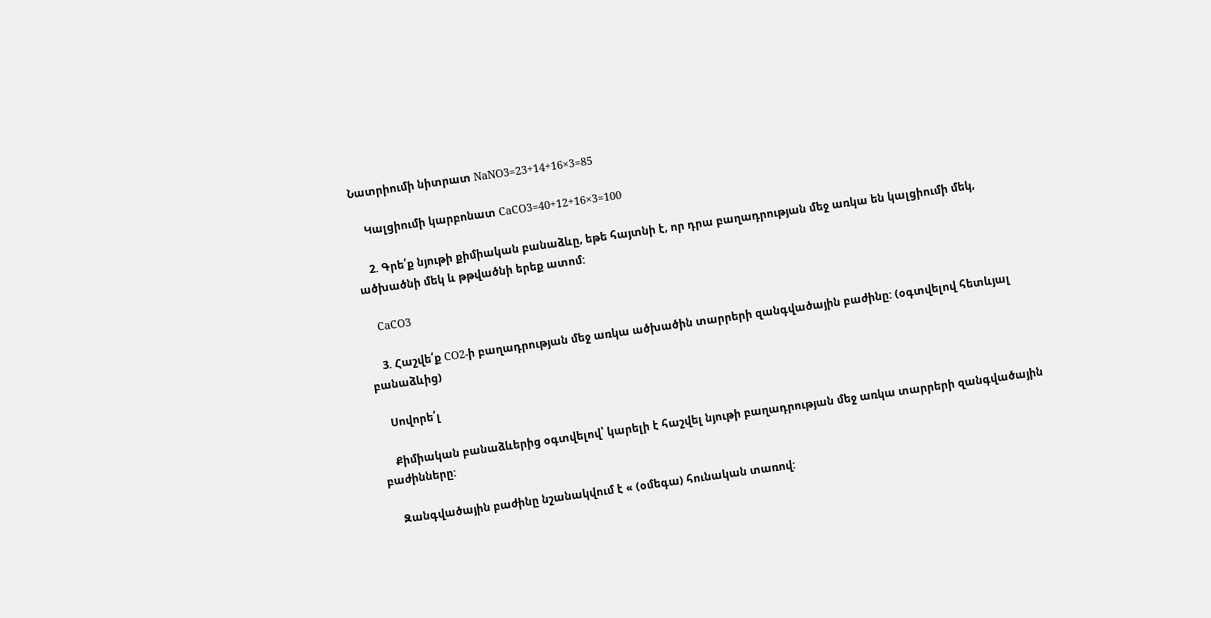Նատրիումի նիտրատ NaNO3=23+14+16×3=85

    Կալցիումի կարբոնատ CaCO3=40+12+16×3=100

    2. Գրե՛ք նյութի քիմիական բանաձևը, եթե հայտնի է, որ դրա բաղադրության մեջ առկա են կալցիումի մեկ, ածխածնի մեկ և թթվածնի երեք ատոմ:

    CaCO3

    3. Հաշվե՛ք CO2-ի բաղադրության մեջ առկա ածխածին տարրերի զանգվածային բաժինը: (օգտվելով հետևյալ բանաձևից)

    Սովորե՛լ

    Քիմիական բանաձևերից օգտվելով՝ կարելի է հաշվել նյութի բաղադրության մեջ առկա տարրերի զանգվածային բաժինները:

    Զանգվածային բաժինը նշանակվում է « (օմեգա) հունական տառով: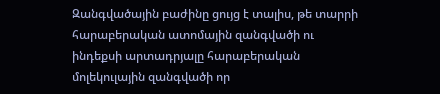Զանգվածային բաժինը ցույց է տալիս, թե տարրի հարաբերական ատոմային զանգվածի ու ինդեքսի արտադրյալը հարաբերական մոլեկուլային զանգվածի որ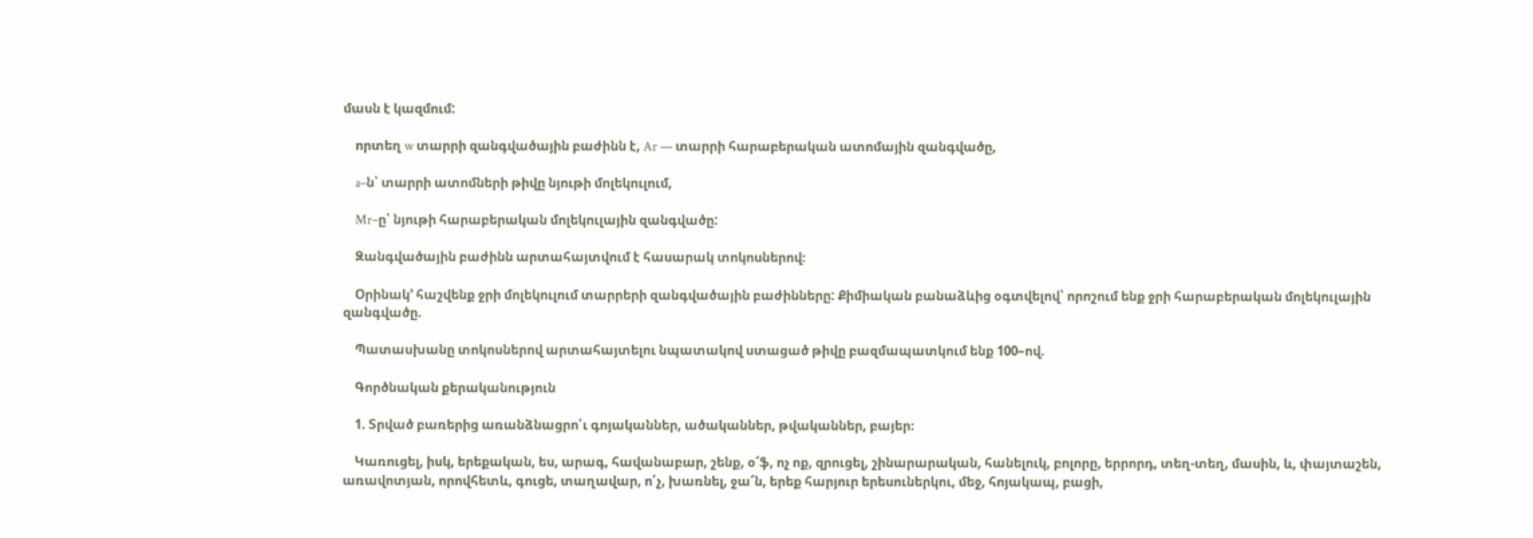մասն է կազմում:

    որտեղ w տարրի զանգվածային բաժինն է, Ar — տարրի հարաբերական ատոմային զանգվածը,

    a–ն՝ տարրի ատոմների թիվը նյութի մոլեկուլում,

    Mr–ը՝ նյութի հարաբերական մոլեկուլային զանգվածը:

    Զանգվածային բաժինն արտահայտվում է հասարակ տոկոսներով։

    Օրինակ’ հաշվենք ջրի մոլեկուլում տարրերի զանգվածային բաժինները: Քիմիական բանաձևից օգտվելով՝ որոշում ենք ջրի հարաբերական մոլեկուլային զանգվածը.

    Պատասխանը տոկոսներով արտահայտելու նպատակով ստացած թիվը բազմապատկում ենք 100–ով.

    Գործնական քերականություն

    1. Տրված բառերից առանձնացրո՛ւ գոյականներ, ածականներ, թվականներ, բայեր։

    Կառուցել, իսկ, երեքական, ես, արագ, հավանաբար, շենք, օ՜ֆ, ոչ ոք, զրուցել, շինարարական, հանելուկ, բոլորը, երրորդ, տեղ-տեղ, մասին, և, փայտաշեն, առավոտյան, որովհետև, գուցե, տաղավար, ո՛չ, խառնել, ջա՜ն, երեք հարյուր երեսուներկու, մեջ, հոյակապ, բացի,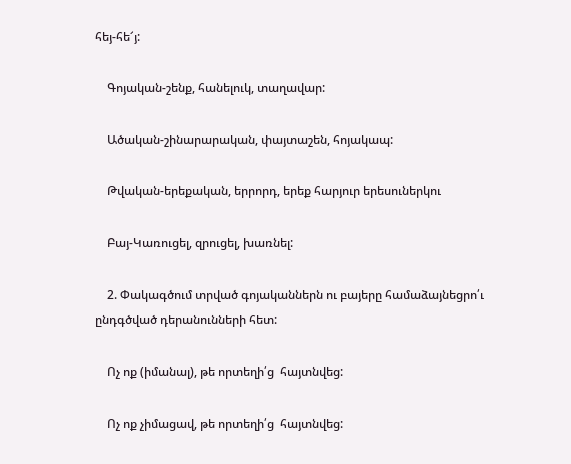հեյ-հե՜յ:

    Գոյական-շենք, հանելուկ, տաղավար:

    Ածական-շինարարական, փայտաշեն, հոյակապ:

    Թվական-երեքական, երրորդ, երեք հարյուր երեսուներկու

    Բայ-Կառուցել, զրուցել, խառնել:

    2. Փակագծում տրված գոյականներն ու բայերը համաձայնեցրո՛ւ ընդգծված դերանունների հետ:

    Ոչ ոք (իմանալ), թե որտեղի՛ց  հայտնվեց:

    Ոչ ոք չիմացավ, թե որտեղի՛ց  հայտնվեց: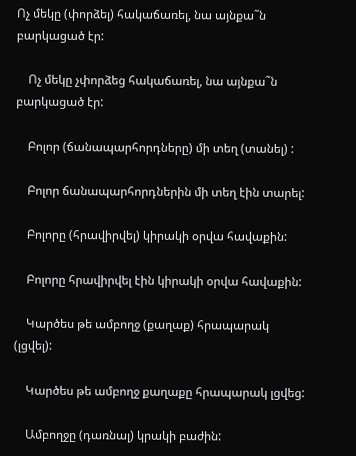Ոչ մեկը (փորձել) հակաճառել, նա այնքա˜ն բարկացած էր:

    Ոչ մեկը չփորձեց հակաճառել, նա այնքա˜ն բարկացած էր:

    Բոլոր (ճանապարհորդները) մի տեղ (տանել) :

    Բոլոր ճանապարհորդներին մի տեղ էին տարել:

    Բոլորը (հրավիրվել) կիրակի օրվա հավաքին:

    Բոլորը հրավիրվել էին կիրակի օրվա հավաքին:

    Կարծես թե ամբողջ (քաղաք) հրապարակ (լցվել):

    Կարծես թե ամբողջ քաղաքը հրապարակ լցվեց:

    Ամբողջը (դառնալ) կրակի բաժին: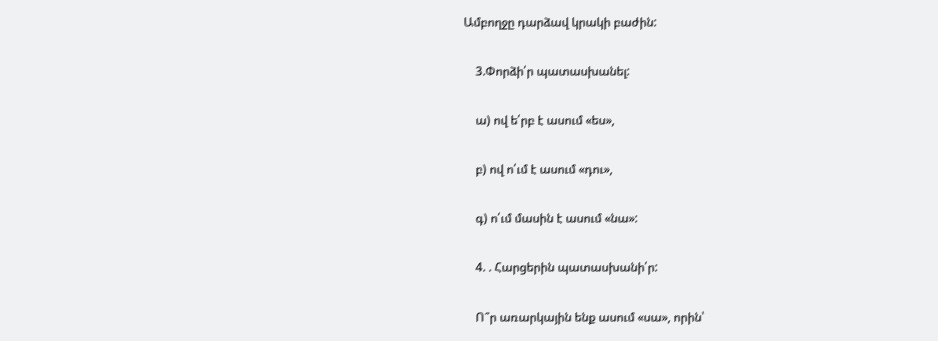Ամբողջը դարձավ կրակի բաժին:

    3.Փորձի՛ր պատասխանել:

    ա) ով ե՛րբ է ասում «ես»,

    բ) ով ո՛ւմ է ասում «դու»,

    գ) ո՛ւմ մասին է ասում «նա»:

    4. . Հարցերին պատասխանի՛ր:

    Ո՞ր առարկային ենք ասում «սա», որին՝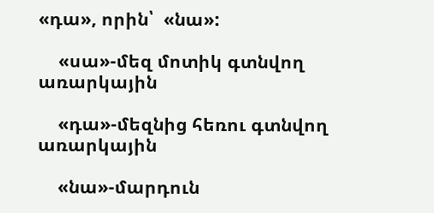«դա», որին՝  «նա»:

    «սա»-մեզ մոտիկ գտնվող առարկային

    «դա»-մեզնից հեռու գտնվող առարկային

    «նա»-մարդուն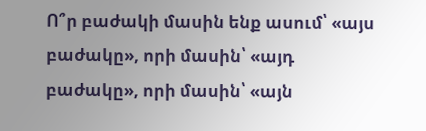Ո՞ր բաժակի մասին ենք ասում՝ «այս բաժակը», որի մասին՝ «այդ բաժակը», որի մասին՝ «այն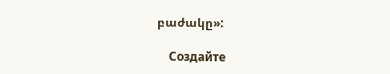բաժակը»:

    Создайте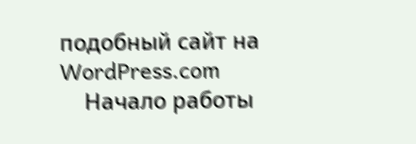подобный сайт на WordPress.com
    Начало работы